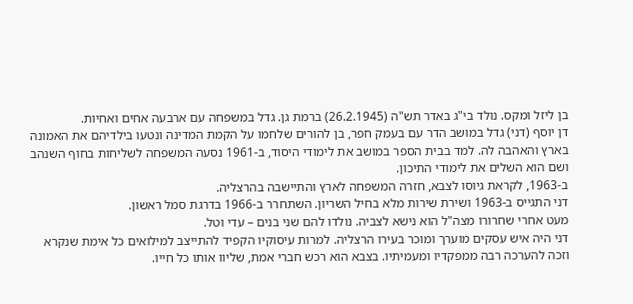בן ליזל ומקס. נולד בי"ג באדר תש"ה (26.2.1945) ברמת גן. גדל במשפחה עם ארבעה אחים ואחיות.
דן יוסף (דני) גדל במושב הדר עם בעמק חפר, בן להורים שלחמו על הקמת המדינה ונטעו בילדיהם את האמונה בארץ והאהבה לה. למד בבית הספר במושב את לימודי היסוד, ב-1961 נסעה המשפחה לשליחות בחוף השנהב ושם הוא השלים את לימודי התיכון.
ב-1963, לקראת גיוסו לצבא, חזרה המשפחה לארץ והתיישבה בהרצליה.
דני התגייס ב-1963 ושירת שירות מלא בחיל השריון. השתחרר ב-1966 בדרגת סמל ראשון.
מעט אחרי שחרורו מצה"ל הוא נישא לצביה. נולדו להם שני בנים – עדי וטל.
דני היה איש עסקים מוערך ומוכר בעירו הרצליה. למרות עיסוקיו הקפיד להתייצב למילואים כל אימת שנקרא וזכה להערכה רבה ממפקדיו ומעמיתיו. בצבא הוא רכש חברי אמת, שליוו אותו כל חייו.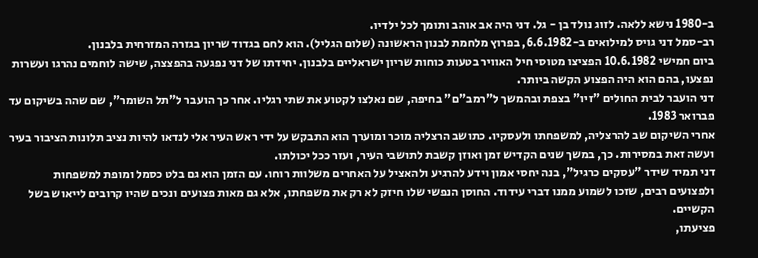ב-1980 נישא ללאה. לזוג נולד בן - גל. דני היה אב אוהב ותומך לכל ילדיו.
רב-סמל דני גויס למילואים ב-6.6.1982, בפרוץ מלחמת לבנון הראשונה (שלום הגליל). הוא לחם בגדוד שריון בגזרה המזרחית בלבנון.
ביום חמישי 10.6.1982 הפציצו מטוסי חיל האוויר בטעות כוחות שריון ישראליים בלבנון. יחידתו של דני נפגעה בהפצצה, שישה לוחמים נהרגו ועשרות נפצעו, בהם הוא היה הפצוע הקשה ביותר.
דני הועבר לבית החולים "זיו" בצפת ובהמשך ל"רמב"ם" בחיפה, שם נאלצו לקטוע את שתי רגליו. אחר כך הועבר ל"תל השומר", שם שהה בשיקום עד פברואר 1983.
אחרי השיקום שב להרצליה, למשפחתו ולעסקיו. כתושב הרצליה מוכר ומוערך הוא התבקש על ידי ראש העיר אלי לנדאו להיות נציב תלונות הציבור בעיר ועשה זאת במסירות. כך, במשך שנים הקדיש זמן ואוזן קשבת לתושבי העיר, ועזר ככל יכולתו.
דני תמיד שידר "עסקים כרגיל", בנה יחסי אמון וידע להרגיע ולהאציל על האחרים משלוות רוחו. עם הזמן הוא גם בלט כסמל ומופת למשפחות ולפצועים רבים, שזכו לשמוע ממנו דברי עידוד. החוסן הנפשי שלו חיזק לא רק את משפחתו, אלא גם מאות פצועים ונכים שהיו קרובים לייאוש בשל הקשיים.
פציעתו,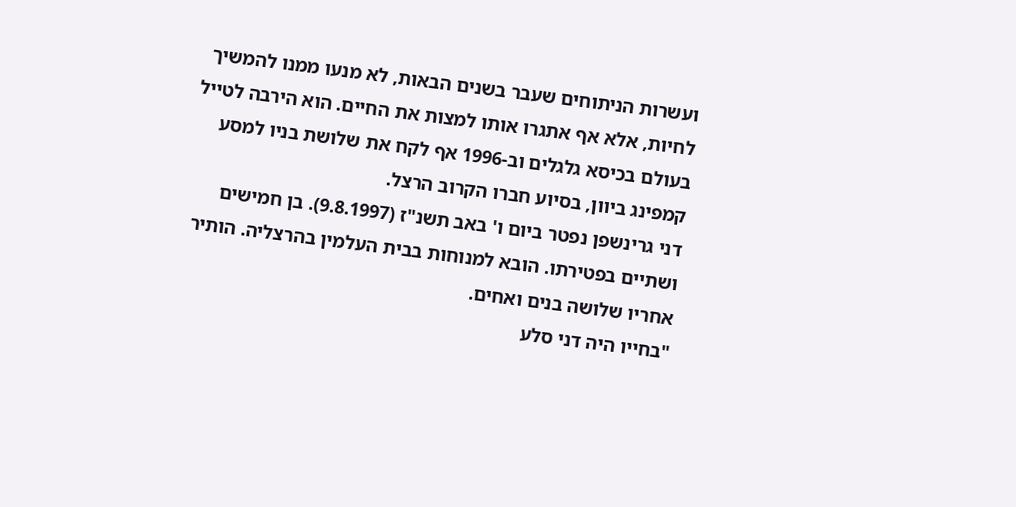ועשרות הניתוחים שעבר בשנים הבאות, לא מנעו ממנו להמשיך לחיות, אלא אף אתגרו אותו למצות את החיים. הוא הירבה לטייל בעולם בכיסא גלגלים וב-1996 אף לקח את שלושת בניו למסע קמפינג ביוון, בסיוע חברו הקרוב הרצל.
דני גרינשפן נפטר ביום ו' באב תשנ"ז (9.8.1997). בן חמישים ושתיים בפטירתו. הובא למנוחות בבית העלמין בהרצליה. הותיר אחריו שלושה בנים ואחים.
"בחייו היה דני סלע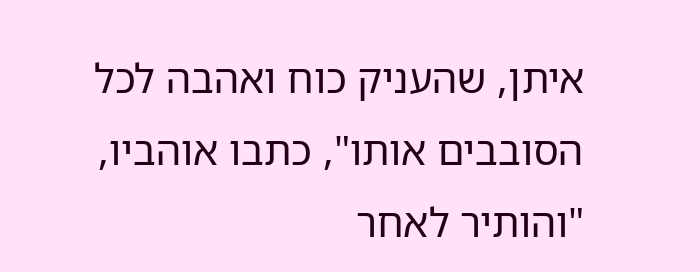איתן, שהעניק כוח ואהבה לכל הסובבים אותו", כתבו אוהביו, "והותיר לאחר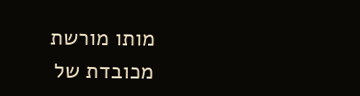מותו מורשת מכובדת של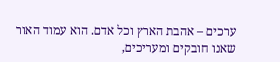ערכים – אהבת הארץ וכל אדם. הוא עמוד האור שאנו חובקים ומעריכים,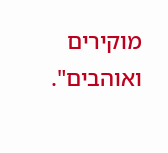מוקירים ואוהבים".